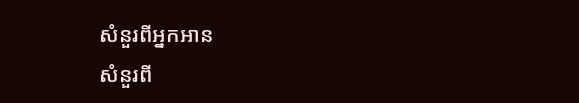សំនួរពីអ្នកអាន
សំនួរពី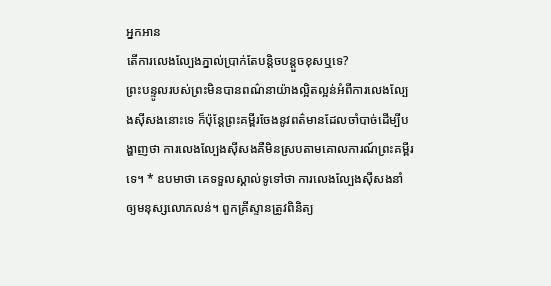អ្នកអាន
តើការលេងល្បែងភ្នាល់ប្រាក់តែបន្ដិចបន្តួចខុសឬទេ?
ព្រះបន្ទូលរបស់ព្រះមិនបានពណ៌នាយ៉ាងល្អិតល្អន់អំពីការលេងល្បែងស៊ីសងនោះទេ ក៏ប៉ុន្តែព្រះគម្ពីរចែងនូវពត៌មានដែលចាំបាច់ដើម្បីបង្ហាញថា ការលេងល្បែងស៊ីសងគឺមិនស្របតាមគោលការណ៍ព្រះគម្ពីរទេ។ * ឧបមាថា គេទទួលស្គាល់ទូទៅថា ការលេងល្បែងស៊ីសងនាំឲ្យមនុស្សលោភលន់។ ពួកគ្រីស្ទានត្រូវពិនិត្យ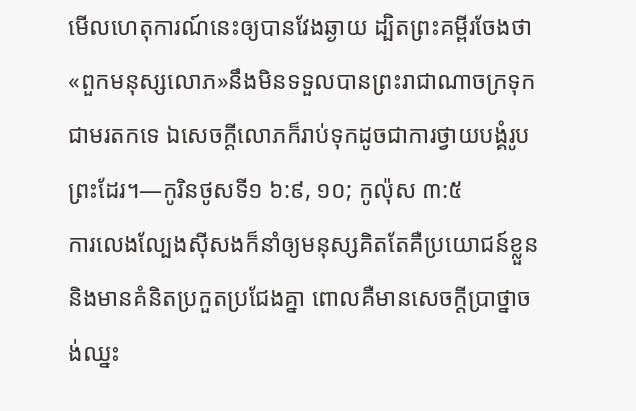មើលហេតុការណ៍នេះឲ្យបានវែងឆ្ងាយ ដ្បិតព្រះគម្ពីរចែងថា«ពួកមនុស្សលោភ»នឹងមិនទទួលបានព្រះរាជាណាចក្រទុកជាមរតកទេ ឯសេចក្ដីលោភក៏រាប់ទុកដូចជាការថ្វាយបង្គំរូបព្រះដែរ។—កូរិនថូសទី១ ៦:៩, ១០; កូល៉ុស ៣:៥
ការលេងល្បែងស៊ីសងក៏នាំឲ្យមនុស្សគិតតែគឺប្រយោជន៍ខ្លួន និងមានគំនិតប្រកួតប្រជែងគ្នា ពោលគឺមានសេចក្ដីប្រាថ្នាចង់ឈ្នះ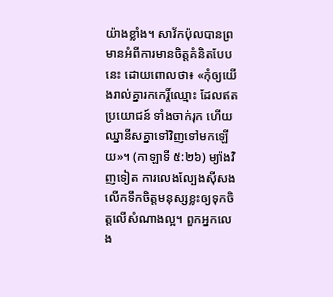យ៉ាងខ្លាំង។ សាវ័កប៉ុលបានព្រមានអំពីការមានចិត្តគំនិតបែបនេះ ដោយពោលថា៖ «កុំឲ្យយើងរាល់គ្នារកកេរ្ដិ៍ឈ្មោះ ដែលឥតប្រយោជន៍ ទាំងចាក់រុក ហើយឈ្នានីសគ្នាទៅវិញទៅមកឡើយ»។ (កាឡាទី ៥:២៦) ម្យ៉ាងវិញទៀត ការលេងល្បែងស៊ីសងលើកទឹកចិត្តមនុស្សខ្លះឲ្យទុកចិត្តលើសំណាងល្អ។ ពួកអ្នកលេង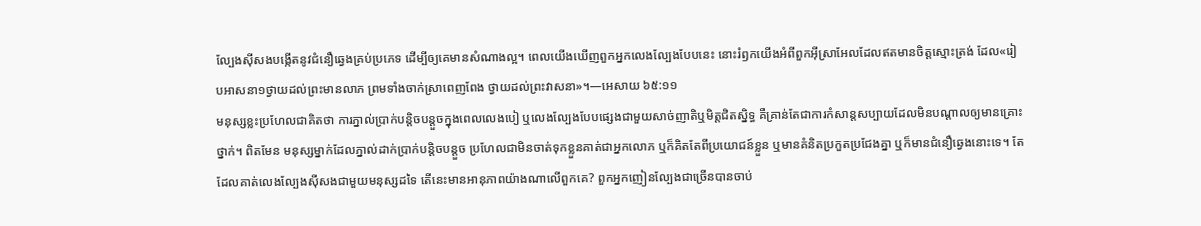ល្បែងស៊ីសងបង្កើតនូវជំនឿឆ្វេងគ្រប់ប្រភេទ ដើម្បីឲ្យគេមានសំណាងល្អ។ ពេលយើងឃើញពួកអ្នកលេងល្បែងបែបនេះ នោះរំឭកយើងអំពីពួកអ៊ីស្រាអែលដែលឥតមានចិត្តស្មោះត្រង់ ដែល«រៀបអាសនា១ថ្វាយដល់ព្រះមានលាភ ព្រមទាំងចាក់ស្រាពេញពែង ថ្វាយដល់ព្រះវាសនា»។—អេសាយ ៦៥:១១
មនុស្សខ្លះប្រហែលជាគិតថា ការភ្នាល់ប្រាក់បន្ដិចបន្តួចក្នុងពេលលេងបៀ ឬលេងល្បែងបែបផ្សេងជាមួយសាច់ញាតិឬមិត្តជិតស្និទ្ធ គឺគ្រាន់តែជាការកំសាន្តសប្បាយដែលមិនបណ្ដាលឲ្យមានគ្រោះថ្នាក់។ ពិតមែន មនុស្សម្នាក់ដែលភ្នាល់ដាក់ប្រាក់បន្ដិចបន្តួច ប្រហែលជាមិនចាត់ទុកខ្លួនគាត់ជាអ្នកលោភ ឬក៏គិតតែពីប្រយោជន៍ខ្លួន ឬមានគំនិតប្រកួតប្រជែងគ្នា ឬក៏មានជំនឿឆ្វេងនោះទេ។ តែដែលគាត់លេងល្បែងស៊ីសងជាមួយមនុស្សដទៃ តើនេះមានអានុភាពយ៉ាងណាលើពួកគេ? ពួកអ្នកញៀនល្បែងជាច្រើនបានចាប់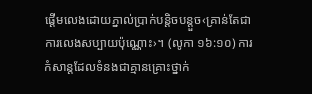ផ្ដើមលេងដោយភ្នាល់ប្រាក់បន្ដិចបន្តួច‹គ្រាន់តែជាការលេងសប្បាយប៉ុណ្ណោះ›។ (លូកា ១៦:១០) ការកំសាន្តដែលទំនងជាគ្មានគ្រោះថ្នាក់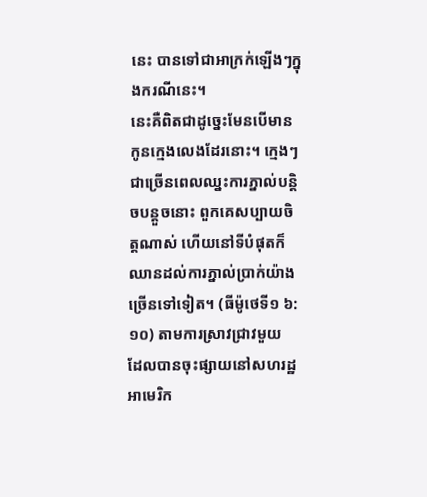នេះ បានទៅជាអាក្រក់ឡើងៗក្នុងករណីនេះ។
នេះគឺពិតជាដូច្នេះមែនបើមានកូនក្មេងលេងដែរនោះ។ ក្មេងៗជាច្រើនពេលឈ្នះការភ្នាល់បន្ដិចបន្តួចនោះ ពួកគេសប្បាយចិត្តណាស់ ហើយនៅទីបំផុតក៏ឈានដល់ការភ្នាល់ប្រាក់យ៉ាងច្រើនទៅទៀត។ (ធីម៉ូថេទី១ ៦:១០) តាមការស្រាវជ្រាវមួយ ដែលបានចុះផ្សាយនៅសហរដ្ឋអាមេរិក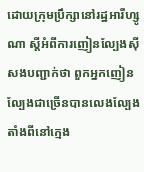ដោយក្រុមប្រឹក្សានៅរដ្ឋអារីហ្សូណា ស្តីអំពីការញៀនល្បែងស៊ីសងបញ្ជាក់ថា ពួកអ្នកញៀនល្បែងជាច្រើនបានលេងល្បែងតាំងពីនៅក្មេង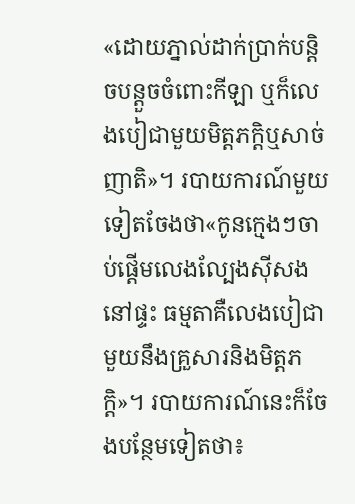«ដោយភ្នាល់ដាក់ប្រាក់បន្ដិចបន្តួចចំពោះកីឡា ឬក៏លេងបៀជាមួយមិត្តភក្ដិឬសាច់ញាតិ»។ របាយការណ៍មួយទៀតចែងថា«កូនក្មេងៗចាប់ផ្ដើមលេងល្បែងស៊ីសងនៅផ្ទះ ធម្មតាគឺលេងបៀជាមួយនឹងគ្រួសារនិងមិត្តភក្ដិ»។ របាយការណ៍នេះក៏ចែងបន្ថែមទៀតថា៖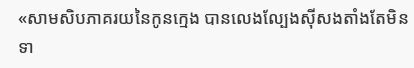«សាមសិបភាគរយនៃកូនក្មេង បានលេងល្បែងស៊ីសងតាំងតែមិនទា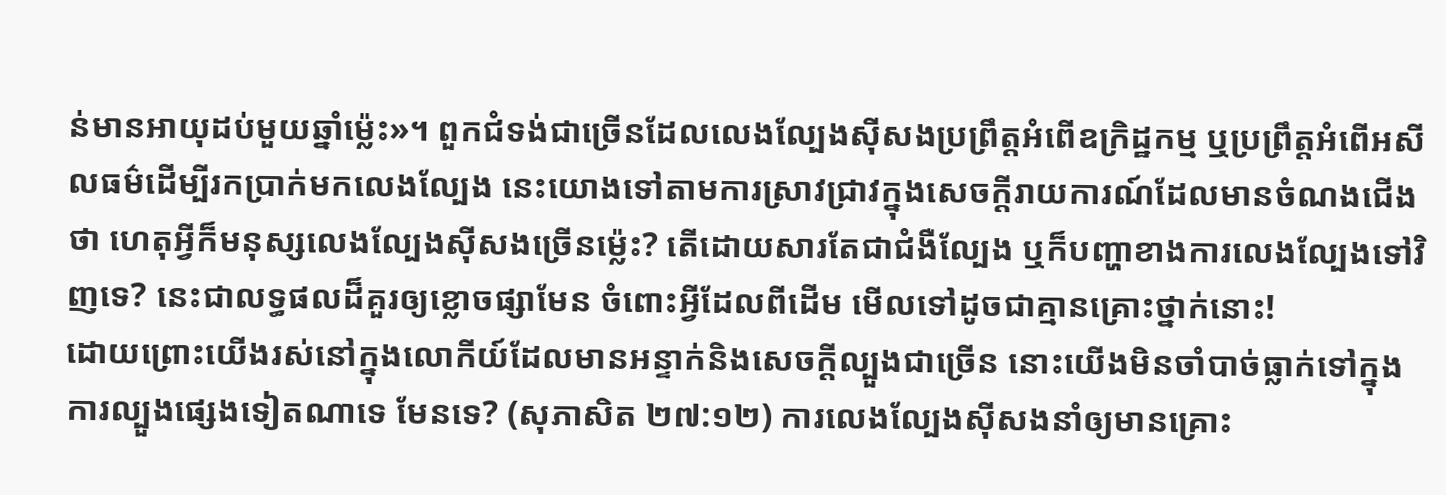ន់មានអាយុដប់មួយឆ្នាំម្ល៉េះ»។ ពួកជំទង់ជាច្រើនដែលលេងល្បែងស៊ីសងប្រព្រឹត្តអំពើឧក្រិដ្ឋកម្ម ឬប្រព្រឹត្តអំពើអសីលធម៌ដើម្បីរកប្រាក់មកលេងល្បែង នេះយោងទៅតាមការស្រាវជ្រាវក្នុងសេចក្ដីរាយការណ៍ដែលមានចំណងជើងថា ហេតុអ្វីក៏មនុស្សលេងល្បែងស៊ីសងច្រើនម្ល៉េះ? តើដោយសារតែជាជំងឺល្បែង ឬក៏បញ្ហាខាងការលេងល្បែងទៅវិញទេ? នេះជាលទ្ធផលដ៏គួរឲ្យខ្លោចផ្សាមែន ចំពោះអ្វីដែលពីដើម មើលទៅដូចជាគ្មានគ្រោះថ្នាក់នោះ!
ដោយព្រោះយើងរស់នៅក្នុងលោកីយ៍ដែលមានអន្ទាក់និងសេចក្ដីល្បួងជាច្រើន នោះយើងមិនចាំបាច់ធ្លាក់ទៅក្នុងការល្បួងផ្សេងទៀតណាទេ មែនទេ? (សុភាសិត ២៧:១២) ការលេងល្បែងស៊ីសងនាំឲ្យមានគ្រោះ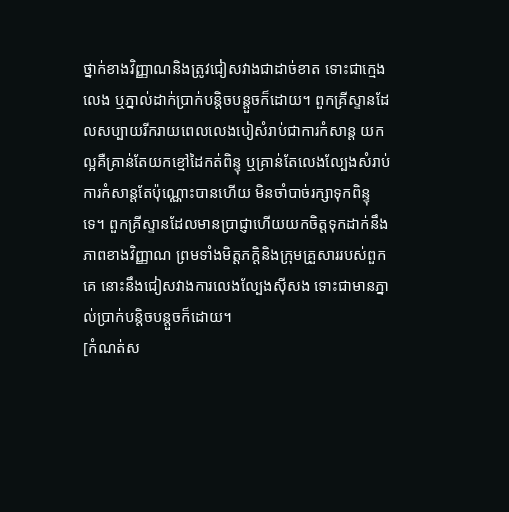ថ្នាក់ខាងវិញ្ញាណនិងត្រូវជៀសវាងជាដាច់ខាត ទោះជាក្មេងលេង ឬភ្នាល់ដាក់ប្រាក់បន្ដិចបន្តួចក៏ដោយ។ ពួកគ្រីស្ទានដែលសប្បាយរីករាយពេលលេងបៀសំរាប់ជាការកំសាន្ត យកល្អគឺគ្រាន់តែយកខ្មៅដៃកត់ពិន្ទុ ឬគ្រាន់តែលេងល្បែងសំរាប់ការកំសាន្តតែប៉ុណ្ណោះបានហើយ មិនចាំបាច់រក្សាទុកពិន្ទុទេ។ ពួកគ្រីស្ទានដែលមានប្រាជ្ញាហើយយកចិត្តទុកដាក់នឹងភាពខាងវិញ្ញាណ ព្រមទាំងមិត្តភក្ដិនិងក្រុមគ្រួសាររបស់ពួកគេ នោះនឹងជៀសវាងការលេងល្បែងស៊ីសង ទោះជាមានភ្នាល់ប្រាក់បន្ដិចបន្តួចក៏ដោយ។
[កំណត់ស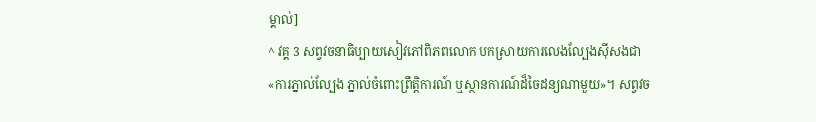ម្គាល់]
^ វគ្គ 3 សព្វវចនាធិប្បាយសៀវភៅពិភពលោក បកស្រាយការលេងល្បែងស៊ីសងជា«ការភ្នាល់ល្បែង ភ្នាល់ចំពោះព្រឹត្ដិការណ៍ ឬស្ថានការណ៍ដ៏ចៃដន្យណាមួយ»។ សព្វវច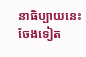នាធិប្បាយនេះចែងទៀត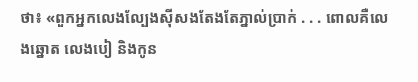ថា៖ «ពួកអ្នកលេងល្បែងស៊ីសងតែងតែភ្នាល់ប្រាក់ . . . ពោលគឺលេងឆ្នោត លេងបៀ និងកូន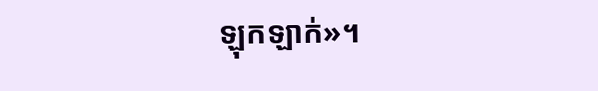ឡុកឡាក់»។